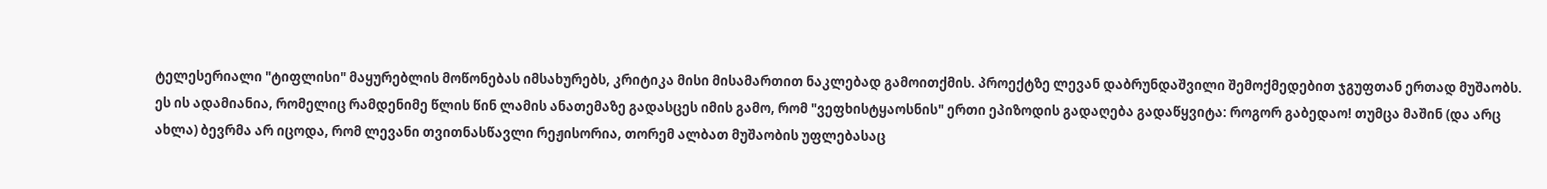ტელესერიალი "ტიფლისი" მაყურებლის მოწონებას იმსახურებს, კრიტიკა მისი მისამართით ნაკლებად გამოითქმის. პროექტზე ლევან დაბრუნდაშვილი შემოქმედებით ჯგუფთან ერთად მუშაობს. ეს ის ადამიანია, რომელიც რამდენიმე წლის წინ ლამის ანათემაზე გადასცეს იმის გამო, რომ "ვეფხისტყაოსნის" ერთი ეპიზოდის გადაღება გადაწყვიტა: როგორ გაბედაო! თუმცა მაშინ (და არც ახლა) ბევრმა არ იცოდა, რომ ლევანი თვითნასწავლი რეჟისორია, თორემ ალბათ მუშაობის უფლებასაც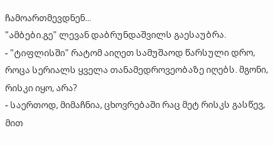ჩამოართმევდნენ...
"ამბები.გე" ლევან დაბრუნდაშვილს გაესაუბრა.
- "ტიფლისში" რატომ აიღეთ სამუშაოდ წარსული დრო, როცა სერიალს ყველა თანამედროვეობაზე იღებს. მგონი, რისკი იყო, არა?
- საერთოდ, მიმაჩნია, ცხოვრებაში რაც მეტ რისკს გასწევ, მით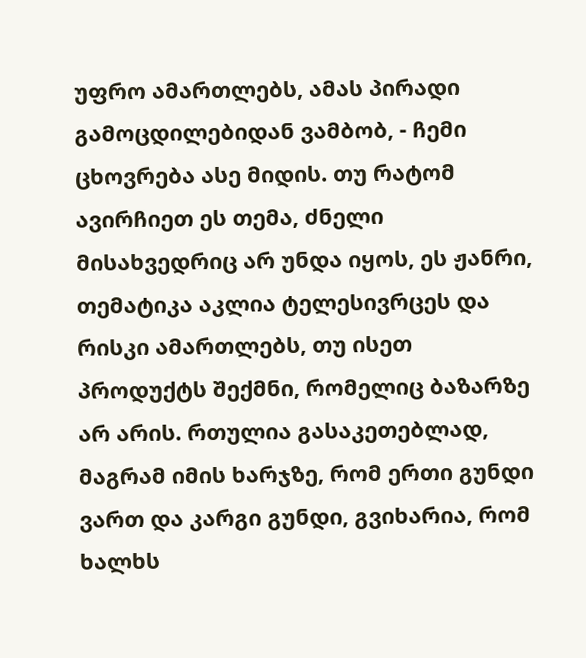უფრო ამართლებს, ამას პირადი გამოცდილებიდან ვამბობ, - ჩემი ცხოვრება ასე მიდის. თუ რატომ ავირჩიეთ ეს თემა, ძნელი მისახვედრიც არ უნდა იყოს, ეს ჟანრი, თემატიკა აკლია ტელესივრცეს და რისკი ამართლებს, თუ ისეთ პროდუქტს შექმნი, რომელიც ბაზარზე არ არის. რთულია გასაკეთებლად, მაგრამ იმის ხარჯზე, რომ ერთი გუნდი ვართ და კარგი გუნდი, გვიხარია, რომ ხალხს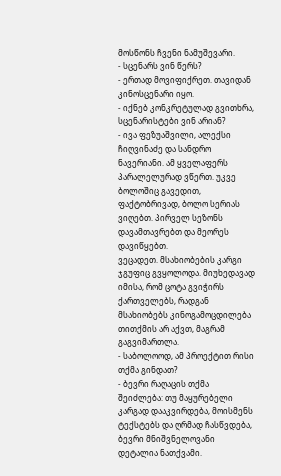მოსწონს ჩვენი ნამუშევარი.
- სცენარს ვინ წერს?
- ერთად მოვიფიქრეთ. თავიდან კინოსცენარი იყო.
- იქნებ კონკრეტულად გვითხრა, სცენარისტები ვინ არიან?
- ივა ფეზუაშვილი, ალექსი ჩიღვინაძე და სანდრო ნავერიანი. ამ ყველაფერს პარალელურად ვწერთ. უკვე ბოლოშიც გავედით, ფაქტობრივად, ბოლო სერიას ვიღებთ. პირველ სეზონს დავამთავრებთ და მეორეს დავიწყებთ.
ვეცადეთ. მსახიობების კარგი ჯგუფიც გვყოლოდა. მიუხედავად იმისა, რომ ცოტა გვიჭირს ქართველებს, რადგან მსახიობებს კინოგამოცდილება თითქმის არ აქვთ, მაგრამ გაგვიმართლა.
- საბოლოოდ, ამ პროექტით რისი თქმა გინდათ?
- ბევრი რაღაცის თქმა შეიძლება: თუ მაყურებელი კარგად დააკვირდება, მოისმენს ტექსტებს და ღრმად ჩასწვდება, ბევრი მნიშვნელოვანი დეტალია ნათქვამი.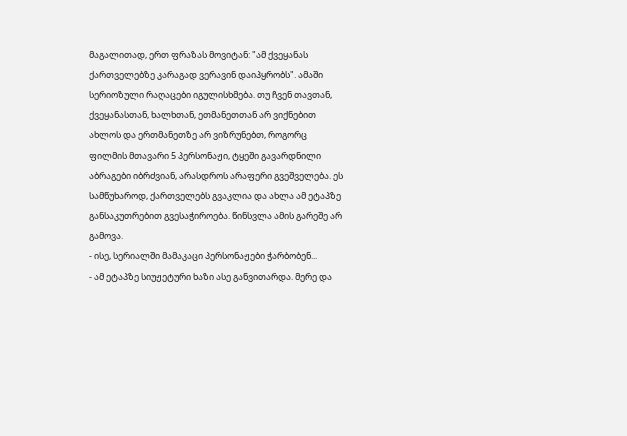მაგალითად, ერთ ფრაზას მოვიტან: "ამ ქვეყანას ქართველებზე კარაგად ვერავინ დაიპყრობს". ამაში სერიოზული რაღაცები იგულისხმება. თუ ჩვენ თავთან, ქვეყანასთან, ხალხთან, ეთმანეთთან არ ვიქნებით ახლოს და ერთმანეთზე არ ვიზრუნებთ, როგორც ფილმის მთავარი 5 პერსონაჟი, ტყეში გავარდნილი აბრაგები იბრძვიან, არასდროს არაფერი გვეშველება. ეს სამწუხაროდ, ქართველებს გვაკლია და ახლა ამ ეტაპზე განსაკუთრებით გვესაჭიროება. წინსვლა ამის გარეშე არ გამოვა.
- ისე, სერიალში მამაკაცი პერსონაჟები ჭარბობენ...
- ამ ეტაპზე სიუჟეტური ხაზი ასე განვითარდა. მერე და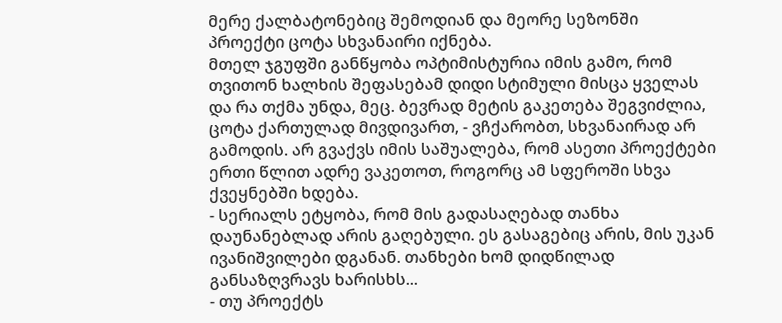მერე ქალბატონებიც შემოდიან და მეორე სეზონში პროექტი ცოტა სხვანაირი იქნება.
მთელ ჯგუფში განწყობა ოპტიმისტურია იმის გამო, რომ თვითონ ხალხის შეფასებამ დიდი სტიმული მისცა ყველას და რა თქმა უნდა, მეც. ბევრად მეტის გაკეთება შეგვიძლია, ცოტა ქართულად მივდივართ, - ვჩქარობთ, სხვანაირად არ გამოდის. არ გვაქვს იმის საშუალება, რომ ასეთი პროექტები ერთი წლით ადრე ვაკეთოთ, როგორც ამ სფეროში სხვა ქვეყნებში ხდება.
- სერიალს ეტყობა, რომ მის გადასაღებად თანხა დაუნანებლად არის გაღებული. ეს გასაგებიც არის, მის უკან ივანიშვილები დგანან. თანხები ხომ დიდწილად განსაზღვრავს ხარისხს...
- თუ პროექტს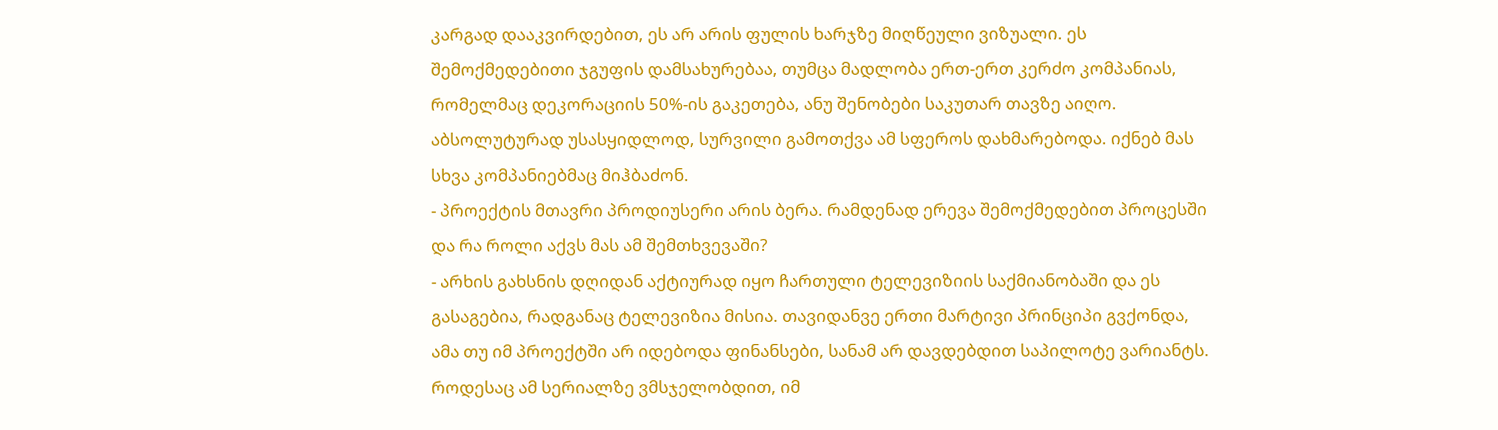კარგად დააკვირდებით, ეს არ არის ფულის ხარჯზე მიღწეული ვიზუალი. ეს შემოქმედებითი ჯგუფის დამსახურებაა, თუმცა მადლობა ერთ-ერთ კერძო კომპანიას, რომელმაც დეკორაციის 50%-ის გაკეთება, ანუ შენობები საკუთარ თავზე აიღო. აბსოლუტურად უსასყიდლოდ, სურვილი გამოთქვა ამ სფეროს დახმარებოდა. იქნებ მას სხვა კომპანიებმაც მიჰბაძონ.
- პროექტის მთავრი პროდიუსერი არის ბერა. რამდენად ერევა შემოქმედებით პროცესში და რა როლი აქვს მას ამ შემთხვევაში?
- არხის გახსნის დღიდან აქტიურად იყო ჩართული ტელევიზიის საქმიანობაში და ეს გასაგებია, რადგანაც ტელევიზია მისია. თავიდანვე ერთი მარტივი პრინციპი გვქონდა, ამა თუ იმ პროექტში არ იდებოდა ფინანსები, სანამ არ დავდებდით საპილოტე ვარიანტს. როდესაც ამ სერიალზე ვმსჯელობდით, იმ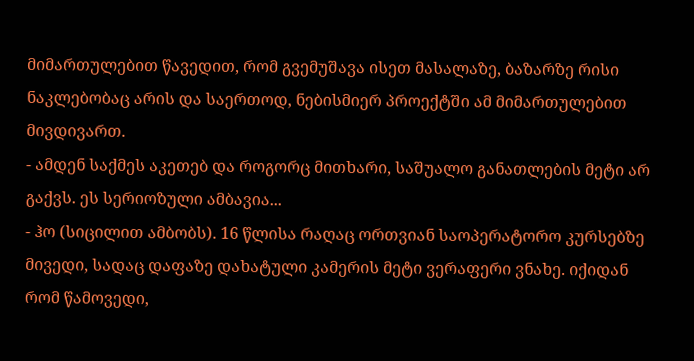მიმართულებით წავედით, რომ გვემუშავა ისეთ მასალაზე, ბაზარზე რისი ნაკლებობაც არის და საერთოდ, ნებისმიერ პროექტში ამ მიმართულებით მივდივართ.
- ამდენ საქმეს აკეთებ და როგორც მითხარი, საშუალო განათლების მეტი არ გაქვს. ეს სერიოზული ამბავია...
- ჰო (სიცილით ამბობს). 16 წლისა რაღაც ორთვიან საოპერატორო კურსებზე მივედი, სადაც დაფაზე დახატული კამერის მეტი ვერაფერი ვნახე. იქიდან რომ წამოვედი,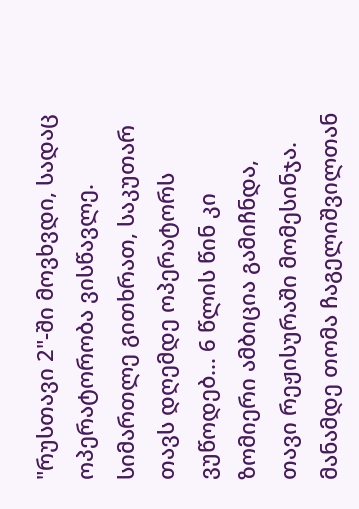"რუსთავი 2"-ში მოვხვდი, სადაც ოპერატორობა ვისწავლე. სიმართლე გითხრათ, საკუთარ თავს დღემდე ოპერატორს ვუწოდებ... 6 წლის წინ კი ზომიერი ამბიცია გამიჩნდა, თავი რეჟისურაში მომესინჯა. მანამდე თომა ჩაგელიშვილთან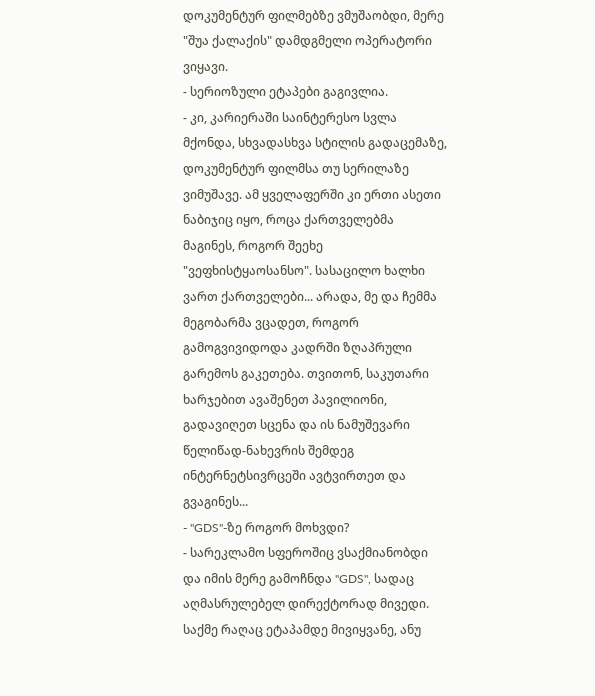დოკუმენტურ ფილმებზე ვმუშაობდი, მერე "შუა ქალაქის" დამდგმელი ოპერატორი ვიყავი.
- სერიოზული ეტაპები გაგივლია.
- კი, კარიერაში საინტერესო სვლა მქონდა, სხვადასხვა სტილის გადაცემაზე, დოკუმენტურ ფილმსა თუ სერილაზე ვიმუშავე. ამ ყველაფერში კი ერთი ასეთი ნაბიჯიც იყო, როცა ქართველებმა მაგინეს, როგორ შეეხე "ვეფხისტყაოსანსო". სასაცილო ხალხი ვართ ქართველები... არადა, მე და ჩემმა მეგობარმა ვცადეთ, როგორ გამოგვივიდოდა კადრში ზღაპრული გარემოს გაკეთება. თვითონ, საკუთარი ხარჯებით ავაშენეთ პავილიონი, გადავიღეთ სცენა და ის ნამუშევარი წელიწად-ნახევრის შემდეგ ინტერნეტსივრცეში ავტვირთეთ და გვაგინეს...
- "GDS"-ზე როგორ მოხვდი?
- სარეკლამო სფეროშიც ვსაქმიანობდი და იმის მერე გამოჩნდა "GDS", სადაც აღმასრულებელ დირექტორად მივედი. საქმე რაღაც ეტაპამდე მივიყვანე, ანუ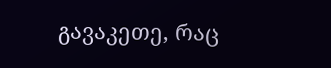გავაკეთე, რაც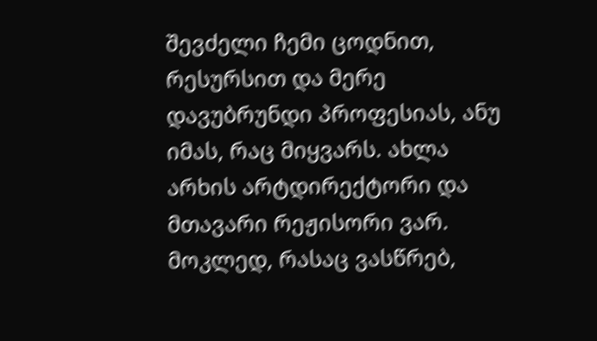შევძელი ჩემი ცოდნით, რესურსით და მერე დავუბრუნდი პროფესიას, ანუ იმას, რაც მიყვარს. ახლა არხის არტდირექტორი და მთავარი რეჟისორი ვარ. მოკლედ, რასაც ვასწრებ,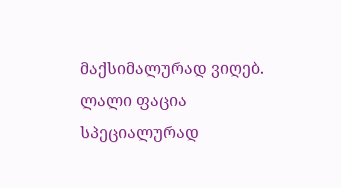მაქსიმალურად ვიღებ.
ლალი ფაცია
სპეციალურად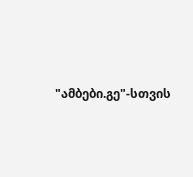"ამბები.გე"-სთვის